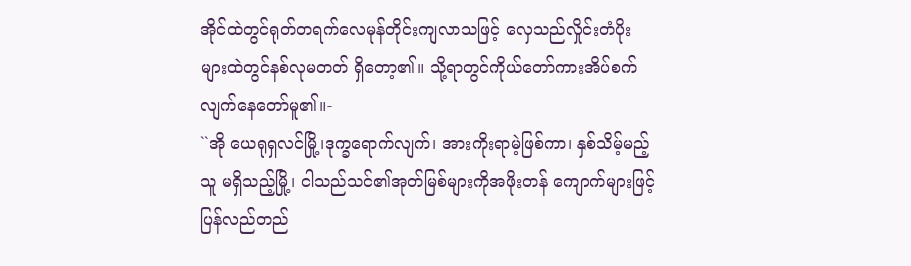အိုင်ထဲတွင်ရုတ်တရက်လေမုန်တိုင်းကျလာသဖြင့် လှေသည်လှိုင်းတံပိုးများထဲတွင်နစ်လုမတတ် ရှိတော့၏။ သို့ရာတွင်ကိုယ်တော်ကားအိပ်စက် လျက်နေတော်မူ၏။-
``အို ယေရုရှလင်မြို့၊ဒုက္ခရောက်လျက်၊ အားကိုးရာမဲ့ဖြစ်ကာ၊ နှစ်သိမ့်မည့်သူ မရှိသည့်မြို့၊ ငါသည်သင်၏အုတ်မြစ်များကိုအဖိုးတန် ကျောက်များဖြင့်ပြန်လည်တည်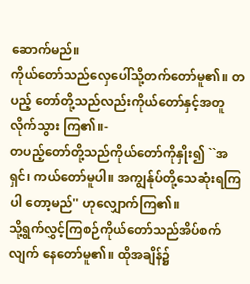ဆောက်မည်။
ကိုယ်တော်သည်လှေပေါ်သို့တက်တော်မူ၏။ တပည့် တော်တို့သည်လည်းကိုယ်တော်နှင့်အတူလိုက်သွား ကြ၏။-
တပည့်တော်တို့သည်ကိုယ်တော်ကိုနှိုး၍ ``အရှင်၊ ကယ်တော်မူပါ။ အကျွန်ုပ်တို့သေဆုံးရကြပါ တော့မည်'' ဟုလျှောက်ကြ၏။
သို့ရွက်လွှင့်ကြစဉ်ကိုယ်တော်သည်အိပ်စက်လျက် နေတော်မူ၏။ ထိုအချိန်၌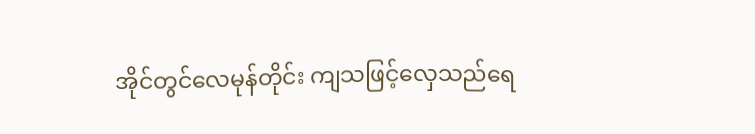အိုင်တွင်လေမုန်တိုင်း ကျသဖြင့်လှေသည်ရေ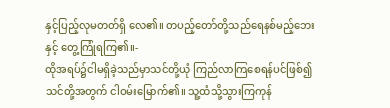နှင့်ပြည့်လုမတတ်ရှိ လေ၏။ တပည့်တော်တို့သည်ရေနစ်မည့်ဘေးနှင့် တွေ့ကြုံရကြ၏။-
ထိုအရပ်၌ငါမရှိခဲ့သည်မှာသင်တို့ယုံ ကြည်လာကြစေရန်ပင်ဖြစ်၍ သင်တို့အတွက် ငါဝမ်းမြောက်၏။ သူ့ထံသို့သွားကြကုန်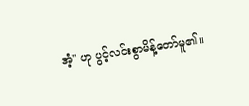အံ့'' ဟု ပွင့်လင်းစွာမိန့်တော်မူ၏။